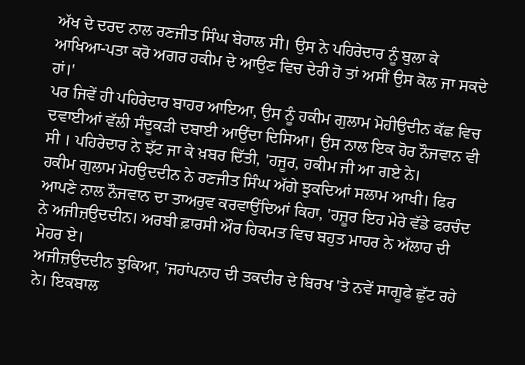ਅੱਖ ਦੇ ਦਰਦ ਨਾਲ ਰਣਜੀਤ ਸਿੰਘ ਬੇਹਾਲ ਸੀ। ਉਸ ਨੇ ਪਹਿਰੇਦਾਰ ਨੂੰ ਬੁਲਾ ਕੇ ਆਖਿਆ-ਪਤਾ ਕਰੋ ਅਗਰ ਹਕੀਮ ਦੇ ਆਉਣ ਵਿਚ ਦੇਰੀ ਹੋ ਤਾਂ ਅਸੀਂ ਉਸ ਕੋਲ ਜਾ ਸਕਦੇ ਹਾਂ।'
ਪਰ ਜਿਵੇਂ ਹੀ ਪਹਿਰੇਦਾਰ ਬਾਹਰ ਆਇਆ, ਉਸ ਨੂੰ ਹਕੀਮ ਗੁਲਾਮ ਮੋਹੀਉਦੀਨ ਕੱਛ ਵਿਚ ਦਵਾਈਆਂ ਵੱਲੀ ਸੰਦੂਕੜੀ ਦਬਾਈ ਆਉਂਦਾ ਦਿਸਿਆ। ਉਸ ਨਾਲ ਇਕ ਹੋਰ ਨੌਜਵਾਨ ਵੀ ਸੀ । ਪਹਿਰੇਦਾਰ ਨੇ ਝੱਟ ਜਾ ਕੇ ਖ਼ਬਰ ਦਿੱਤੀ, 'ਹਜੂਰ, ਹਕੀਮ ਜੀ ਆ ਗਏ ਨੇ।
ਹਕੀਮ ਗੁਲਾਮ ਮੋਹਉਦਦੀਨ ਨੇ ਰਣਜੀਤ ਸਿੰਘ ਅੱਗੇ ਝੁਕਦਿਆਂ ਸਲਾਮ ਆਖੀ। ਫਿਰ ਆਪਣੇ ਨਾਲ ਨੌਜਵਾਨ ਦਾ ਤਾਅਰੁਵ ਕਰਵਾਉਂਦਿਆਂ ਕਿਹਾ, 'ਹਜ਼ੂਰ ਇਹ ਮੇਰੇ ਵੱਡੇ ਫਰਚੰਦ ਨੇ ਅਜੀਜ਼ਉਦਦੀਨ। ਅਰਬੀ ਫ਼ਾਰਸੀ ਔਰ ਹਿਕਮਤ ਵਿਚ ਬਹੁਤ ਮਾਹਰ ਨੇ ਅੱਲਾਹ ਦੀ ਮੇਹਰ ਏ।
ਅਜੀਜ਼ਉਦਦੀਨ ਝੁਕਿਆ, 'ਜਹਾਂਪਨਾਹ ਦੀ ਤਕਦੀਰ ਦੇ ਬਿਰਖ 'ਤੇ ਨਵੇਂ ਸਾਗੂਫੇ ਛੁੱਟ ਰਹੇ ਨੇ। ਇਕਬਾਲ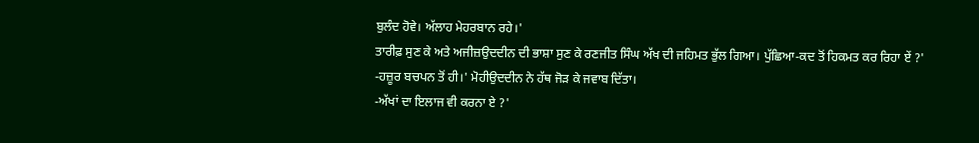ਬੁਲੰਦ ਹੋਵੇ। ਅੱਲਾਹ ਮੇਹਰਬਾਨ ਰਹੇ।'
ਤਾਰੀਫ਼ ਸੁਣ ਕੇ ਅਤੇ ਅਜੀਜ਼ਉਦਦੀਨ ਦੀ ਭਾਸ਼ਾ ਸੁਣ ਕੇ ਰਣਜੀਤ ਸਿੰਘ ਅੱਖ ਦੀ ਜਹਿਮਤ ਭੁੱਲ ਗਿਆ। ਪੁੱਛਿਆ-ਕਦ ਤੋਂ ਹਿਕਮਤ ਕਰ ਰਿਹਾ ਏਂ ?'
-ਹਜ਼ੂਰ ਬਚਪਨ ਤੋਂ ਹੀ।' ਮੋਹੀਉਦਦੀਨ ਨੇ ਹੱਥ ਜੋੜ ਕੇ ਜਵਾਬ ਦਿੱਤਾ।
-ਅੱਖਾਂ ਦਾ ਇਲਾਜ ਵੀ ਕਰਨਾ ਏ ?'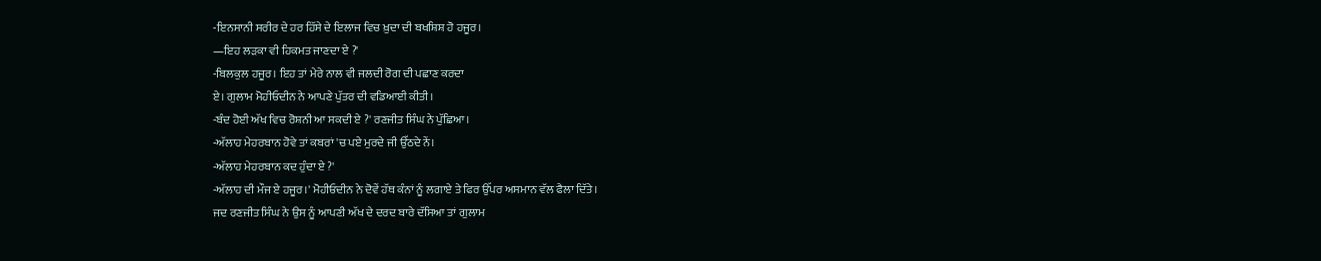-ਇਨਸਾਨੀ ਸਰੀਰ ਦੇ ਹਰ ਹਿੱਸੇ ਦੇ ਇਲਾਜ ਵਿਚ ਖ਼ੁਦਾ ਦੀ ਬਖਸ਼ਿਸ਼ ਹੋ ਹਜੂਰ।
—ਇਹ ਲੜਕਾ ਵੀ ਹਿਕਮਤ ਜਾਣਦਾ ਏ ?'
-ਬਿਲਕੁਲ ਹਜੂਰ। ਇਹ ਤਾਂ ਮੇਰੇ ਨਾਲ ਵੀ ਜਲਦੀ ਰੋਗ ਦੀ ਪਛਾਣ ਕਰਦਾ
ਏ। ਗੁਲਾਮ ਮੋਹੀਓਦੀਨ ਨੇ ਆਪਣੇ ਪੁੱਤਰ ਦੀ ਵਡਿਆਈ ਕੀਤੀ।
-ਬੰਦ ਹੋਈ ਅੱਖ ਵਿਚ ਰੋਸ਼ਨੀ ਆ ਸਕਦੀ ਏ ?' ਰਣਜੀਤ ਸਿੰਘ ਨੇ ਪੁੱਛਿਆ।
-ਅੱਲਾਹ ਮੇਹਰਬਾਨ ਹੋਵੇ ਤਾਂ ਕਬਰਾਂ 'ਚ ਪਏ ਮੁਰਦੇ ਜੀ ਉੱਠਦੇ ਨੇਂ।
-ਅੱਲਾਹ ਮੇਹਰਬਾਨ ਕਦ ਹੁੰਦਾ ਏ ?'
-ਅੱਲਾਹ ਦੀ ਮੌਜ ਏ ਹਜੂਰ।' ਮੋਹੀਓਦੀਨ ਨੇ ਦੋਵੇਂ ਹੱਥ ਕੰਨਾਂ ਨੂੰ ਲਗਾਏ ਤੇ ਫਿਰ ਉੱਪਰ ਅਸਮਾਨ ਵੱਲ ਫੈਲਾ ਦਿੱਤੇ।
ਜਦ ਰਣਜੀਤ ਸਿੰਘ ਨੇ ਉਸ ਨੂੰ ਆਪਣੀ ਅੱਖ ਦੇ ਦਰਦ ਬਾਰੇ ਦੱਸਿਆ ਤਾਂ ਗੁਲਾਮ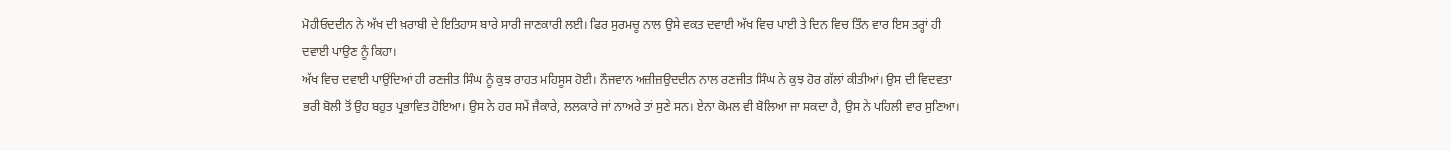ਮੋਹੀਓਦਦੀਨ ਨੇ ਅੱਖ ਦੀ ਖ਼ਰਾਬੀ ਦੇ ਇਤਿਹਾਸ ਬਾਰੇ ਸਾਰੀ ਜਾਣਕਾਰੀ ਲਈ। ਫਿਰ ਸੁਰਮਚੂ ਨਾਲ ਉਸੇ ਵਕਤ ਦਵਾਈ ਅੱਖ ਵਿਚ ਪਾਈ ਤੇ ਦਿਨ ਵਿਚ ਤਿੰਨ ਵਾਰ ਇਸ ਤਰ੍ਹਾਂ ਹੀ ਦਵਾਈ ਪਾਉਣ ਨੂੰ ਕਿਹਾ।
ਅੱਖ ਵਿਚ ਦਵਾਈ ਪਾਉਂਦਿਆਂ ਹੀ ਰਣਜੀਤ ਸਿੰਘ ਨੂੰ ਕੁਝ ਰਾਹਤ ਮਹਿਸੂਸ ਹੋਈ। ਨੌਜਵਾਨ ਅਜ਼ੀਜ਼ਉਦਦੀਨ ਨਾਲ ਰਣਜੀਤ ਸਿੰਘ ਨੇ ਕੁਝ ਹੋਰ ਗੱਲਾਂ ਕੀਤੀਆਂ। ਉਸ ਦੀ ਵਿਦਵਤਾ ਭਰੀ ਬੋਲੀ ਤੋਂ ਉਹ ਬਹੁਤ ਪ੍ਰਭਾਵਿਤ ਹੋਇਆ। ਉਸ ਨੇ ਹਰ ਸਮੇਂ ਜੈਕਾਰੇ, ਲਲਕਾਰੇ ਜਾਂ ਨਾਅਰੇ ਤਾਂ ਸੁਣੇ ਸਨ। ਏਨਾ ਕੋਮਲ ਵੀ ਬੋਲਿਆ ਜਾ ਸਕਦਾ ਹੈ, ਉਸ ਨੇ ਪਹਿਲੀ ਵਾਰ ਸੁਣਿਆ।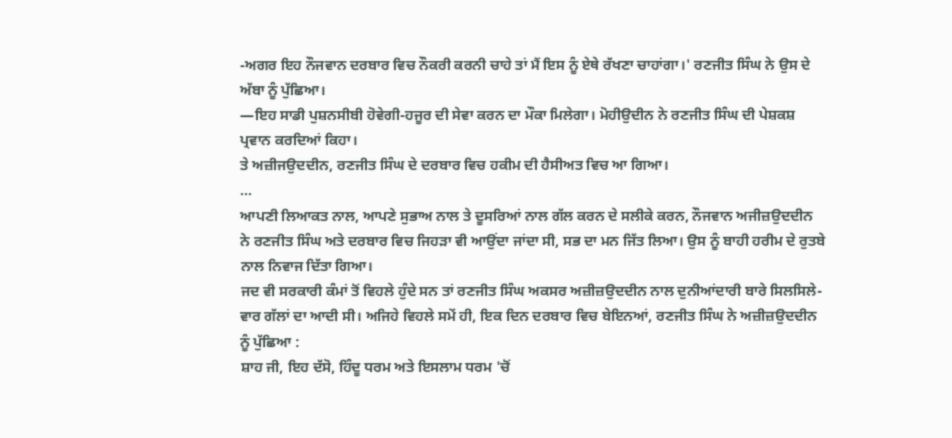-ਅਗਰ ਇਹ ਨੌਜਵਾਨ ਦਰਬਾਰ ਵਿਚ ਨੌਕਰੀ ਕਰਨੀ ਚਾਹੇ ਤਾਂ ਮੈਂ ਇਸ ਨੂੰ ਏਥੇ ਰੱਖਣਾ ਚਾਹਾਂਗਾ।' ਰਣਜੀਤ ਸਿੰਘ ਨੇ ਉਸ ਦੇ ਅੱਬਾ ਨੂੰ ਪੁੱਛਿਆ।
—ਇਹ ਸਾਡੀ ਪੁਸ਼ਨਸੀਬੀ ਹੋਵੇਗੀ-ਹਜੂਰ ਦੀ ਸੇਵਾ ਕਰਨ ਦਾ ਮੌਕਾ ਮਿਲੇਗਾ। ਮੋਹੀਉਦੀਨ ਨੇ ਰਣਜੀਤ ਸਿੰਘ ਦੀ ਪੇਸ਼ਕਸ਼ ਪ੍ਰਵਾਨ ਕਰਦਿਆਂ ਕਿਹਾ।
ਤੇ ਅਜ਼ੀਜਉਦਦੀਨ, ਰਣਜੀਤ ਸਿੰਘ ਦੇ ਦਰਬਾਰ ਵਿਚ ਹਕੀਮ ਦੀ ਹੈਸੀਅਤ ਵਿਚ ਆ ਗਿਆ।
...
ਆਪਣੀ ਲਿਆਕਤ ਨਾਲ, ਆਪਣੇ ਸੁਭਾਅ ਨਾਲ ਤੇ ਦੂਸਰਿਆਂ ਨਾਲ ਗੱਲ ਕਰਨ ਦੇ ਸਲੀਕੇ ਕਰਨ, ਨੌਜਵਾਨ ਅਜੀਜ਼ਉਦਦੀਨ ਨੇ ਰਣਜੀਤ ਸਿੰਘ ਅਤੇ ਦਰਬਾਰ ਵਿਚ ਜਿਹੜਾ ਵੀ ਆਉਂਦਾ ਜਾਂਦਾ ਸੀ, ਸਭ ਦਾ ਮਨ ਜਿੱਤ ਲਿਆ। ਉਸ ਨੂੰ ਬਾਹੀ ਹਰੀਮ ਦੇ ਰੁਤਬੇ ਨਾਲ ਨਿਵਾਜ ਦਿੱਤਾ ਗਿਆ।
ਜਦ ਵੀ ਸਰਕਾਰੀ ਕੰਮਾਂ ਤੋਂ ਵਿਹਲੇ ਹੁੰਦੇ ਸਨ ਤਾਂ ਰਣਜੀਤ ਸਿੰਘ ਅਕਸਰ ਅਜ਼ੀਜ਼ਉਦਦੀਨ ਨਾਲ ਦੁਨੀਆਂਦਾਰੀ ਬਾਰੇ ਸਿਲਸਿਲੇ-ਵਾਰ ਗੱਲਾਂ ਦਾ ਆਦੀ ਸੀ। ਅਜਿਹੇ ਵਿਹਲੇ ਸਮੇਂ ਹੀ, ਇਕ ਦਿਨ ਦਰਬਾਰ ਵਿਚ ਬੇਇਨਆਂ, ਰਣਜੀਤ ਸਿੰਘ ਨੇ ਅਜ਼ੀਜ਼ਉਦਦੀਨ ਨੂੰ ਪੁੱਛਿਆ :
ਸ਼ਾਹ ਜੀ, ਇਹ ਦੱਸੋ, ਹਿੰਦੂ ਧਰਮ ਅਤੇ ਇਸਲਾਮ ਧਰਮ 'ਚੋਂ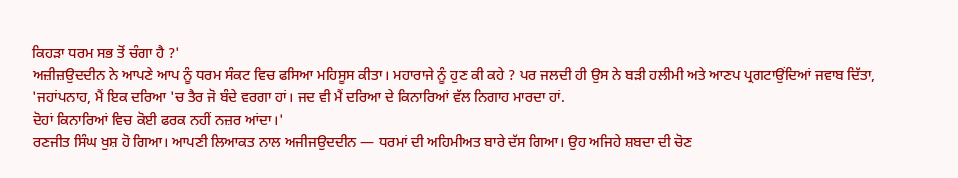ਕਿਹੜਾ ਧਰਮ ਸਭ ਤੋਂ ਚੰਗਾ ਹੈ ?'
ਅਜ਼ੀਜ਼ਉਦਦੀਨ ਨੇ ਆਪਣੇ ਆਪ ਨੂੰ ਧਰਮ ਸੰਕਟ ਵਿਚ ਫਸਿਆ ਮਹਿਸੂਸ ਕੀਤਾ। ਮਹਾਰਾਜੇ ਨੂੰ ਹੁਣ ਕੀ ਕਹੇ ? ਪਰ ਜਲਦੀ ਹੀ ਉਸ ਨੇ ਬੜੀ ਹਲੀਮੀ ਅਤੇ ਆਣਪ ਪ੍ਰਗਟਾਉਂਦਿਆਂ ਜਵਾਬ ਦਿੱਤਾ, 'ਜਹਾਂਪਨਾਹ, ਮੈਂ ਇਕ ਦਰਿਆ 'ਚ ਤੈਰ ਜੋ ਬੰਦੇ ਵਰਗਾ ਹਾਂ। ਜਦ ਵੀ ਮੈਂ ਦਰਿਆ ਦੇ ਕਿਨਾਰਿਆਂ ਵੱਲ ਨਿਗਾਹ ਮਾਰਦਾ ਹਾਂ.
ਦੋਹਾਂ ਕਿਨਾਰਿਆਂ ਵਿਚ ਕੋਈ ਫਰਕ ਨਹੀਂ ਨਜ਼ਰ ਆਂਦਾ।'
ਰਣਜੀਤ ਸਿੰਘ ਖੁਸ਼ ਹੋ ਗਿਆ। ਆਪਣੀ ਲਿਆਕਤ ਨਾਲ ਅਜੀਜਉਦਦੀਨ — ਧਰਮਾਂ ਦੀ ਅਹਿਮੀਅਤ ਬਾਰੇ ਦੱਸ ਗਿਆ। ਉਹ ਅਜਿਹੇ ਸ਼ਬਦਾ ਦੀ ਚੋਣ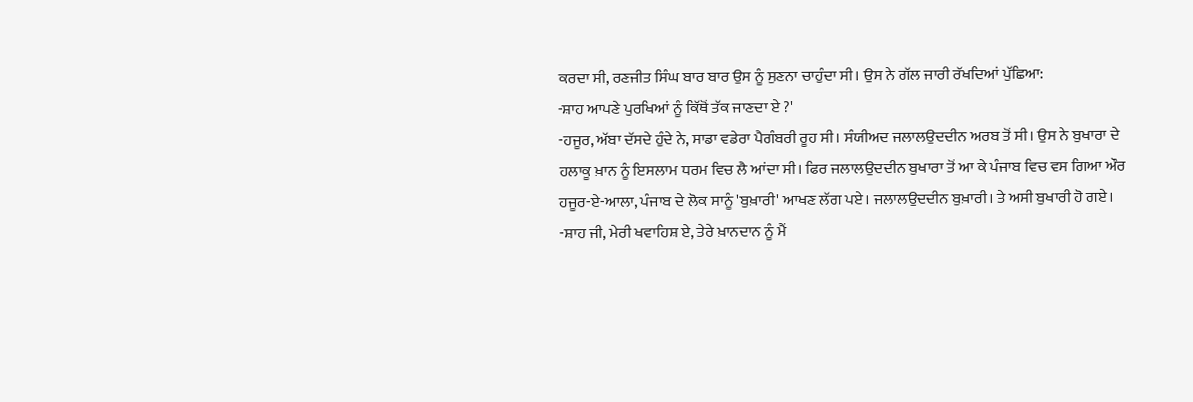ਕਰਦਾ ਸੀ, ਰਣਜੀਤ ਸਿੰਘ ਬਾਰ ਬਾਰ ਉਸ ਨੂੰ ਸੁਣਨਾ ਚਾਹੁੰਦਾ ਸੀ। ਉਸ ਨੇ ਗੱਲ ਜਾਰੀ ਰੱਖਦਿਆਂ ਪੁੱਛਿਆ:
-ਸ਼ਾਹ ਆਪਣੇ ਪੁਰਖਿਆਂ ਨੂੰ ਕਿੱਥੋਂ ਤੱਕ ਜਾਣਦਾ ਏ ?'
-ਹਜੂਰ, ਅੱਬਾ ਦੱਸਦੇ ਹੁੰਦੇ ਨੇ, ਸਾਡਾ ਵਡੇਰਾ ਪੈਗੰਬਰੀ ਰੂਹ ਸੀ। ਸੰਯੀਅਦ ਜਲਾਲਉਦਦੀਨ ਅਰਬ ਤੋਂ ਸੀ। ਉਸ ਨੇ ਬੁਖਾਰਾ ਦੇ ਹਲਾਕੂ ਖ਼ਾਨ ਨੂੰ ਇਸਲਾਮ ਧਰਮ ਵਿਚ ਲੈ ਆਂਦਾ ਸੀ। ਫਿਰ ਜਲਾਲਉਦਦੀਨ ਬੁਖਾਰਾ ਤੋਂ ਆ ਕੇ ਪੰਜਾਬ ਵਿਚ ਵਸ ਗਿਆ ਔਰ ਹਜੂਰ-ਏ-ਆਲਾ, ਪੰਜਾਬ ਦੇ ਲੋਕ ਸਾਨੂੰ 'ਬੁਖ਼ਾਰੀ' ਆਖਣ ਲੱਗ ਪਏ। ਜਲਾਲਉਦਦੀਨ ਬੁਖ਼ਾਰੀ। ਤੇ ਅਸੀ ਬੁਖਾਰੀ ਹੋ ਗਏ।
-ਸ਼ਾਹ ਜੀ, ਮੇਰੀ ਖਵਾਹਿਸ਼ ਏ, ਤੇਰੇ ਖ਼ਾਨਦਾਨ ਨੂੰ ਮੈਂ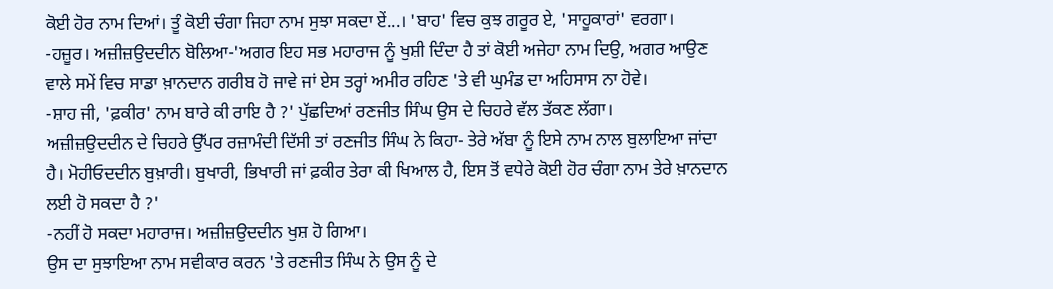ਕੋਈ ਹੋਰ ਨਾਮ ਦਿਆਂ। ਤੂੰ ਕੋਈ ਚੰਗਾ ਜਿਹਾ ਨਾਮ ਸੁਝਾ ਸਕਦਾ ਏਂ...। 'ਬਾਹ' ਵਿਚ ਕੁਝ ਗਰੂਰ ਏ, 'ਸਾਹੂਕਾਰਾਂ' ਵਰਗਾ।
-ਹਜ਼ੂਰ। ਅਜ਼ੀਜ਼ਉਦਦੀਨ ਬੋਲਿਆ-'ਅਗਰ ਇਹ ਸਭ ਮਹਾਰਾਜ ਨੂੰ ਖੁਸ਼ੀ ਦਿੰਦਾ ਹੈ ਤਾਂ ਕੋਈ ਅਜੇਹਾ ਨਾਮ ਦਿਉ, ਅਗਰ ਆਉਣ ਵਾਲੇ ਸਮੇਂ ਵਿਚ ਸਾਡਾ ਖ਼ਾਨਦਾਨ ਗਰੀਬ ਹੋ ਜਾਵੇ ਜਾਂ ਏਸ ਤਰ੍ਹਾਂ ਅਮੀਰ ਰਹਿਣ 'ਤੇ ਵੀ ਘੁਮੰਡ ਦਾ ਅਹਿਸਾਸ ਨਾ ਹੋਵੇ।
-ਸ਼ਾਹ ਜੀ, 'ਫ਼ਕੀਰ' ਨਾਮ ਬਾਰੇ ਕੀ ਰਾਇ ਹੈ ?' ਪੁੱਛਦਿਆਂ ਰਣਜੀਤ ਸਿੰਘ ਉਸ ਦੇ ਚਿਹਰੇ ਵੱਲ ਤੱਕਣ ਲੱਗਾ।
ਅਜ਼ੀਜ਼ਉਦਦੀਨ ਦੇ ਚਿਹਰੇ ਉੱਪਰ ਰਜ਼ਾਮੰਦੀ ਦਿੱਸੀ ਤਾਂ ਰਣਜੀਤ ਸਿੰਘ ਨੇ ਕਿਹਾ- ਤੇਰੇ ਅੱਬਾ ਨੂੰ ਇਸੇ ਨਾਮ ਨਾਲ ਬੁਲਾਇਆ ਜਾਂਦਾ ਹੈ। ਮੋਹੀਓਦਦੀਨ ਬੁਖ਼ਾਰੀ। ਬੁਖਾਰੀ, ਭਿਖਾਰੀ ਜਾਂ ਫ਼ਕੀਰ ਤੇਰਾ ਕੀ ਖਿਆਲ ਹੈ, ਇਸ ਤੋਂ ਵਧੇਰੇ ਕੋਈ ਹੋਰ ਚੰਗਾ ਨਾਮ ਤੇਰੇ ਖ਼ਾਨਦਾਨ ਲਈ ਹੋ ਸਕਦਾ ਹੈ ?'
-ਨਹੀਂ ਹੋ ਸਕਦਾ ਮਹਾਰਾਜ। ਅਜ਼ੀਜ਼ਉਦਦੀਨ ਖੁਸ਼ ਹੋ ਗਿਆ।
ਉਸ ਦਾ ਸੁਝਾਇਆ ਨਾਮ ਸਵੀਕਾਰ ਕਰਨ 'ਤੇ ਰਣਜੀਤ ਸਿੰਘ ਨੇ ਉਸ ਨੂੰ ਦੇ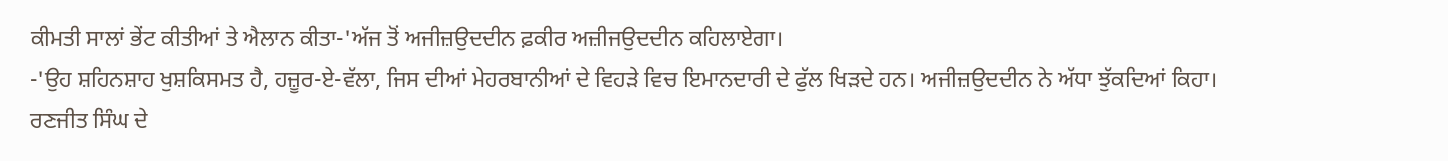ਕੀਮਤੀ ਸਾਲਾਂ ਭੇਂਟ ਕੀਤੀਆਂ ਤੇ ਐਲਾਨ ਕੀਤਾ-'ਅੱਜ ਤੋਂ ਅਜੀਜ਼ਉਦਦੀਨ ਫ਼ਕੀਰ ਅਜ਼ੀਜਉਦਦੀਨ ਕਹਿਲਾਏਗਾ।
-'ਉਹ ਸ਼ਹਿਨਸ਼ਾਹ ਖੁਸ਼ਕਿਸਮਤ ਹੈ, ਹਜ਼ੂਰ-ਏ-ਵੱਲਾ, ਜਿਸ ਦੀਆਂ ਮੇਹਰਬਾਨੀਆਂ ਦੇ ਵਿਹੜੇ ਵਿਚ ਇਮਾਨਦਾਰੀ ਦੇ ਫੁੱਲ ਖਿੜਦੇ ਹਨ। ਅਜੀਜ਼ਉਦਦੀਨ ਨੇ ਅੱਧਾ ਝੁੱਕਦਿਆਂ ਕਿਹਾ।
ਰਣਜੀਤ ਸਿੰਘ ਦੇ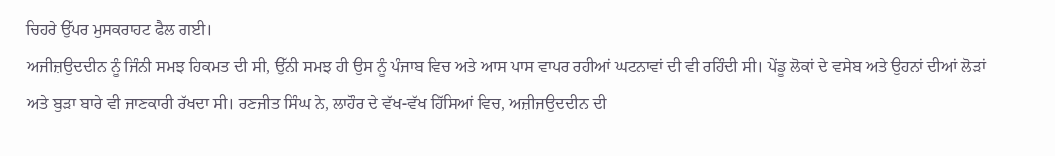ਚਿਹਰੇ ਉੱਪਰ ਮੁਸਕਰਾਹਟ ਫੈਲ ਗਈ।
ਅਜੀਜ਼ਉਦਦੀਨ ਨੂੰ ਜਿੰਨੀ ਸਮਝ ਹਿਕਮਤ ਦੀ ਸੀ, ਉੱਨੀ ਸਮਝ ਹੀ ਉਸ ਨੂੰ ਪੰਜਾਬ ਵਿਚ ਅਤੇ ਆਸ ਪਾਸ ਵਾਪਰ ਰਹੀਆਂ ਘਟਨਾਵਾਂ ਦੀ ਵੀ ਰਹਿੰਦੀ ਸੀ। ਪੇਂਡੂ ਲੋਕਾਂ ਦੇ ਵਸੇਬ ਅਤੇ ਉਹਨਾਂ ਦੀਆਂ ਲੋੜਾਂ ਅਤੇ ਬੁੜਾ ਬਾਰੇ ਵੀ ਜਾਣਕਾਰੀ ਰੱਖਦਾ ਸੀ। ਰਣਜੀਤ ਸਿੰਘ ਨੇ, ਲਾਹੌਰ ਦੇ ਵੱਖ-ਵੱਖ ਹਿੱਸਿਆਂ ਵਿਚ, ਅਜ਼ੀਜਉਦਦੀਨ ਦੀ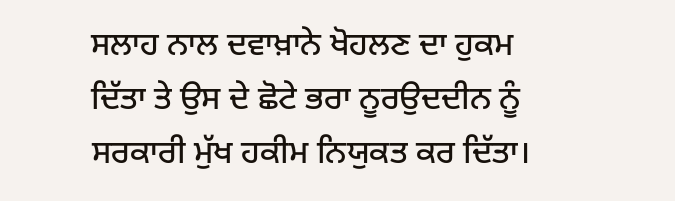ਸਲਾਹ ਨਾਲ ਦਵਾਖ਼ਾਨੇ ਖੋਹਲਣ ਦਾ ਹੁਕਮ ਦਿੱਤਾ ਤੇ ਉਸ ਦੇ ਛੋਟੇ ਭਰਾ ਨੂਰਉਦਦੀਨ ਨੂੰ ਸਰਕਾਰੀ ਮੁੱਖ ਹਕੀਮ ਨਿਯੁਕਤ ਕਰ ਦਿੱਤਾ।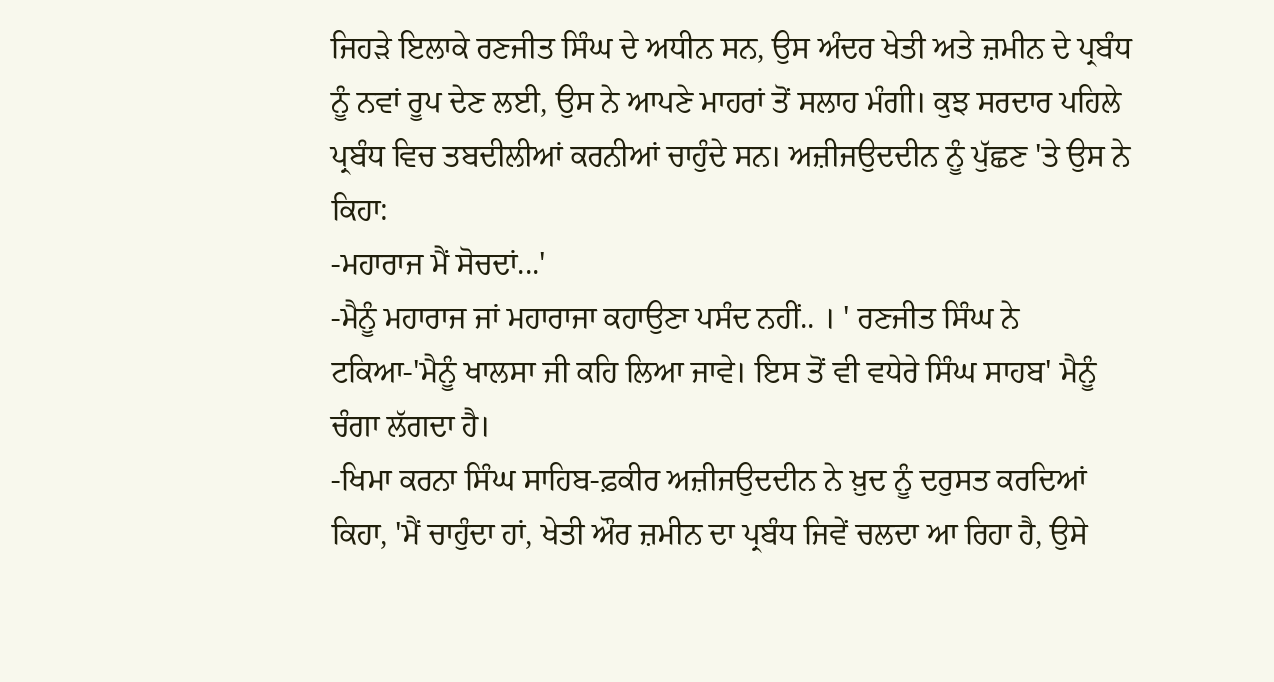ਜਿਹੜੇ ਇਲਾਕੇ ਰਣਜੀਤ ਸਿੰਘ ਦੇ ਅਧੀਨ ਸਨ, ਉਸ ਅੰਦਰ ਖੇਤੀ ਅਤੇ ਜ਼ਮੀਨ ਦੇ ਪ੍ਰਬੰਧ ਨੂੰ ਨਵਾਂ ਰੂਪ ਦੇਣ ਲਈ, ਉਸ ਨੇ ਆਪਣੇ ਮਾਹਰਾਂ ਤੋਂ ਸਲਾਹ ਮੰਗੀ। ਕੁਝ ਸਰਦਾਰ ਪਹਿਲੇ ਪ੍ਰਬੰਧ ਵਿਚ ਤਬਦੀਲੀਆਂ ਕਰਨੀਆਂ ਚਾਹੁੰਦੇ ਸਨ। ਅਜ਼ੀਜਉਦਦੀਨ ਨੂੰ ਪੁੱਛਣ 'ਤੇ ਉਸ ਨੇ ਕਿਹਾ:
-ਮਹਾਰਾਜ ਮੈਂ ਸੋਚਦਾਂ...'
-ਮੈਨੂੰ ਮਹਾਰਾਜ ਜਾਂ ਮਹਾਰਾਜਾ ਕਹਾਉਣਾ ਪਸੰਦ ਨਹੀਂ.. । ' ਰਣਜੀਤ ਸਿੰਘ ਨੇ ਟਕਿਆ-'ਮੈਨੂੰ ਖਾਲਸਾ ਜੀ ਕਹਿ ਲਿਆ ਜਾਵੇ। ਇਸ ਤੋਂ ਵੀ ਵਧੇਰੇ ਸਿੰਘ ਸਾਹਬ' ਮੈਨੂੰ ਚੰਗਾ ਲੱਗਦਾ ਹੈ।
-ਖਿਮਾ ਕਰਨਾ ਸਿੰਘ ਸਾਹਿਬ-ਫ਼ਕੀਰ ਅਜ਼ੀਜਉਦਦੀਨ ਨੇ ਖ਼ੁਦ ਨੂੰ ਦਰੁਸਤ ਕਰਦਿਆਂ ਕਿਹਾ, 'ਮੈਂ ਚਾਹੁੰਦਾ ਹਾਂ, ਖੇਤੀ ਔਰ ਜ਼ਮੀਨ ਦਾ ਪ੍ਰਬੰਧ ਜਿਵੇਂ ਚਲਦਾ ਆ ਰਿਹਾ ਹੈ, ਉਸੇ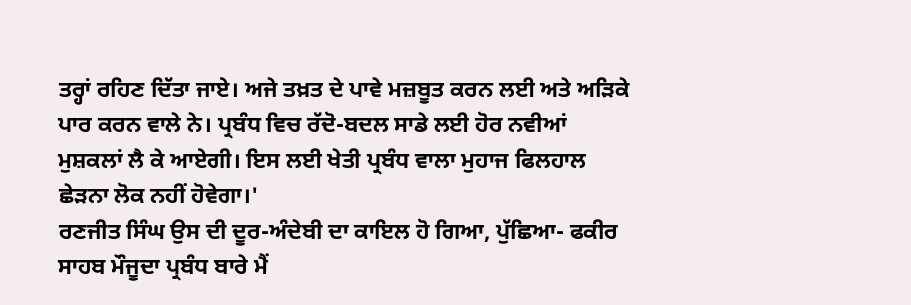ਤਰ੍ਹਾਂ ਰਹਿਣ ਦਿੱਤਾ ਜਾਏ। ਅਜੇ ਤਖ਼ਤ ਦੇ ਪਾਵੇ ਮਜ਼ਬੂਤ ਕਰਨ ਲਈ ਅਤੇ ਅੜਿਕੇ ਪਾਰ ਕਰਨ ਵਾਲੇ ਨੇ। ਪ੍ਰਬੰਧ ਵਿਚ ਰੱਦੋ-ਬਦਲ ਸਾਡੇ ਲਈ ਹੋਰ ਨਵੀਆਂ ਮੁਸ਼ਕਲਾਂ ਲੈ ਕੇ ਆਏਗੀ। ਇਸ ਲਈ ਖੇਤੀ ਪ੍ਰਬੰਧ ਵਾਲਾ ਮੁਹਾਜ ਫਿਲਹਾਲ ਛੇੜਨਾ ਲੋਕ ਨਹੀਂ ਹੋਵੇਗਾ।'
ਰਣਜੀਤ ਸਿੰਘ ਉਸ ਦੀ ਦੂਰ-ਅੰਦੇਬੀ ਦਾ ਕਾਇਲ ਹੋ ਗਿਆ, ਪੁੱਛਿਆ- ਫਕੀਰ ਸਾਹਬ ਮੌਜੂਦਾ ਪ੍ਰਬੰਧ ਬਾਰੇ ਮੈਂ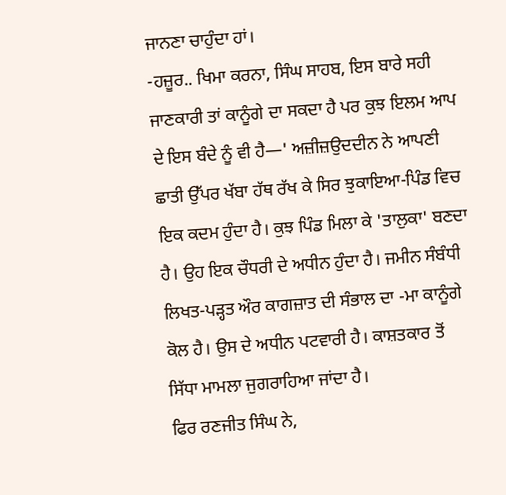ਜਾਨਣਾ ਚਾਹੁੰਦਾ ਹਾਂ।
-ਹਜ਼ੂਰ.. ਖਿਮਾ ਕਰਨਾ, ਸਿੰਘ ਸਾਹਬ, ਇਸ ਬਾਰੇ ਸਹੀ ਜਾਣਕਾਰੀ ਤਾਂ ਕਾਨੂੰਗੇ ਦਾ ਸਕਦਾ ਹੈ ਪਰ ਕੁਝ ਇਲਮ ਆਪ ਦੇ ਇਸ ਬੰਦੇ ਨੂੰ ਵੀ ਹੈ—' ਅਜ਼ੀਜ਼ਉਦਦੀਨ ਨੇ ਆਪਣੀ ਛਾਤੀ ਉੱਪਰ ਖੱਬਾ ਹੱਥ ਰੱਖ ਕੇ ਸਿਰ ਝੁਕਾਇਆ-ਪਿੰਡ ਵਿਚ ਇਕ ਕਦਮ ਹੁੰਦਾ ਹੈ। ਕੁਝ ਪਿੰਡ ਮਿਲਾ ਕੇ 'ਤਾਲੁਕਾ' ਬਣਦਾ ਹੈ। ਉਹ ਇਕ ਚੌਧਰੀ ਦੇ ਅਧੀਨ ਹੁੰਦਾ ਹੈ। ਜਮੀਨ ਸੰਬੰਧੀ ਲਿਖਤ-ਪੜ੍ਹਤ ਔਰ ਕਾਗਜ਼ਾਤ ਦੀ ਸੰਭਾਲ ਦਾ -ਮਾ ਕਾਨੂੰਗੇ ਕੋਲ ਹੈ। ਉਸ ਦੇ ਅਧੀਨ ਪਟਵਾਰੀ ਹੈ। ਕਾਸ਼ਤਕਾਰ ਤੋਂ ਸਿੱਧਾ ਮਾਮਲਾ ਜੁਗਰਾਹਿਆ ਜਾਂਦਾ ਹੈ।
ਫਿਰ ਰਣਜੀਤ ਸਿੰਘ ਨੇ,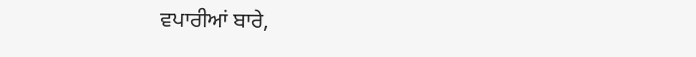ਵਪਾਰੀਆਂ ਬਾਰੇ,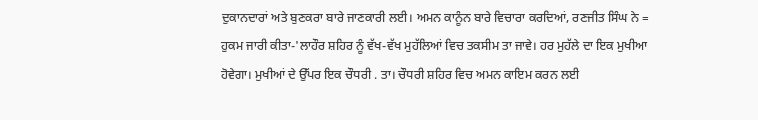ਦੁਕਾਨਦਾਰਾਂ ਅਤੇ ਬੁਣਕਰਾ ਬਾਰੇ ਜਾਣਕਾਰੀ ਲਈ। ਅਮਨ ਕਾਨੂੰਨ ਬਾਰੇ ਵਿਚਾਰਾ ਕਰਦਿਆਂ, ਰਣਜੀਤ ਸਿੰਘ ਨੇ = ਹੁਕਮ ਜਾਰੀ ਕੀਤਾ-'ਲਾਹੌਰ ਸ਼ਹਿਰ ਨੂੰ ਵੱਖ-ਵੱਖ ਮੁਹੱਲਿਆਂ ਵਿਚ ਤਕਸੀਮ ਤਾ ਜਾਵੇ। ਹਰ ਮੁਹੱਲੇ ਦਾ ਇਕ ਮੁਖੀਆ ਹੋਵੇਗਾ। ਮੁਖੀਆਂ ਦੇ ਉੱਪਰ ਇਕ ਚੌਧਰੀ . ਤਾ। ਚੌਧਰੀ ਸ਼ਹਿਰ ਵਿਚ ਅਮਨ ਕਾਇਮ ਕਰਨ ਲਈ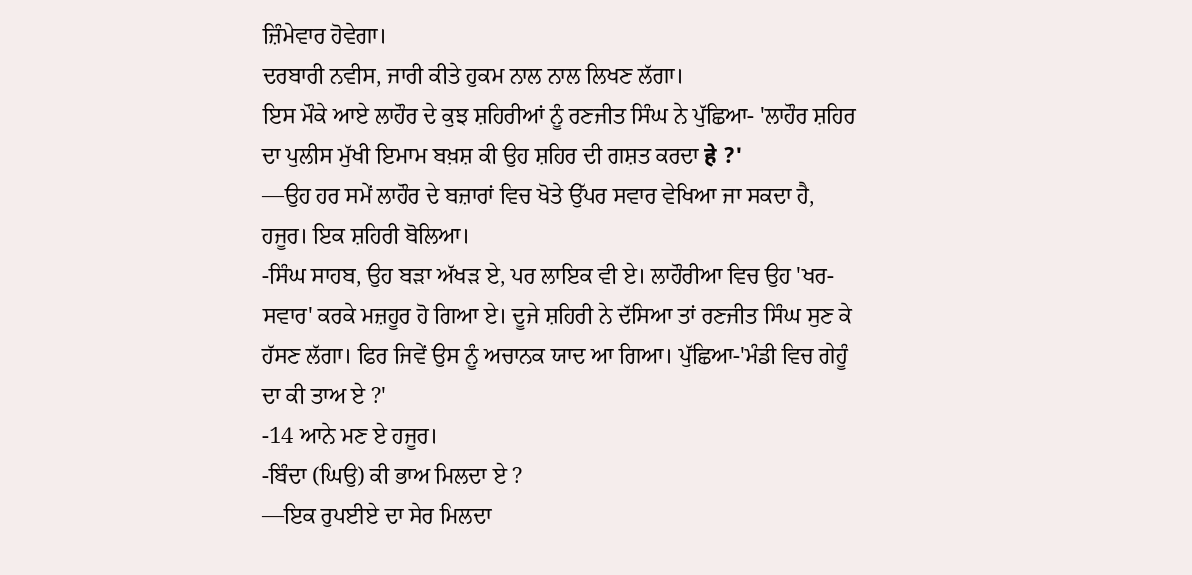ਜ਼ਿੰਮੇਵਾਰ ਹੋਵੇਗਾ।
ਦਰਬਾਰੀ ਨਵੀਸ, ਜਾਰੀ ਕੀਤੇ ਹੁਕਮ ਨਾਲ ਨਾਲ ਲਿਖਣ ਲੱਗਾ।
ਇਸ ਮੌਕੇ ਆਏ ਲਾਹੌਰ ਦੇ ਕੁਝ ਸ਼ਹਿਰੀਆਂ ਨੂੰ ਰਣਜੀਤ ਸਿੰਘ ਨੇ ਪੁੱਛਿਆ- 'ਲਾਹੌਰ ਸ਼ਹਿਰ ਦਾ ਪੁਲੀਸ ਮੁੱਖੀ ਇਮਾਮ ਬਖ਼ਸ਼ ਕੀ ਉਹ ਸ਼ਹਿਰ ਦੀ ਗਸ਼ਤ ਕਰਦਾ हे ?'
—ਉਹ ਹਰ ਸਮੇਂ ਲਾਹੌਰ ਦੇ ਬਜ਼ਾਰਾਂ ਵਿਚ ਖੋਤੇ ਉੱਪਰ ਸਵਾਰ ਵੇਖਿਆ ਜਾ ਸਕਦਾ ਹੈ, ਹਜੂਰ। ਇਕ ਸ਼ਹਿਰੀ ਬੋਲਿਆ।
-ਸਿੰਘ ਸਾਹਬ, ਉਹ ਬੜਾ ਅੱਖੜ ਏ, ਪਰ ਲਾਇਕ ਵੀ ਏ। ਲਾਹੌਰੀਆ ਵਿਚ ਉਹ 'ਖਰ-ਸਵਾਰ' ਕਰਕੇ ਮਜ਼ਹੂਰ ਹੋ ਗਿਆ ਏ। ਦੂਜੇ ਸ਼ਹਿਰੀ ਨੇ ਦੱਸਿਆ ਤਾਂ ਰਣਜੀਤ ਸਿੰਘ ਸੁਣ ਕੇ ਹੱਸਣ ਲੱਗਾ। ਫਿਰ ਜਿਵੇਂ ਉਸ ਨੂੰ ਅਚਾਨਕ ਯਾਦ ਆ ਗਿਆ। ਪੁੱਛਿਆ-'ਮੰਡੀ ਵਿਚ ਗੇਹੂੰ ਦਾ ਕੀ ਤਾਅ ਏ ?'
-14 ਆਨੇ ਮਣ ਏ ਹਜੂਰ।
-ਬਿੰਦਾ (ਘਿਉ) ਕੀ ਭਾਅ ਮਿਲਦਾ ਏ ?
—ਇਕ ਰੁਪਈਏ ਦਾ ਸੇਰ ਮਿਲਦਾ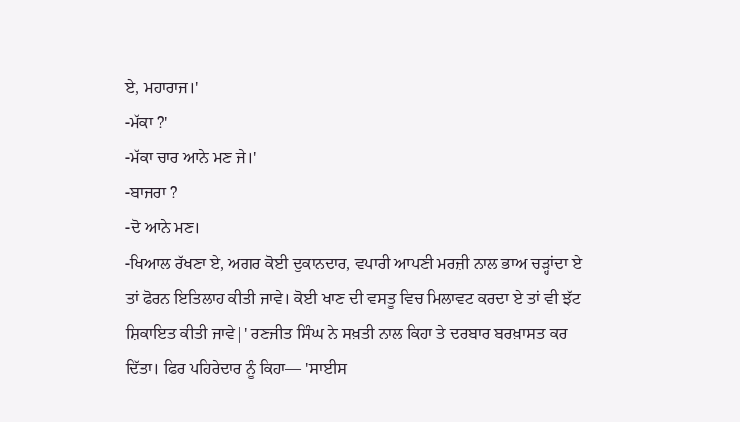ਏ, ਮਹਾਰਾਜ।'
-ਮੱਕਾ ?'
-ਮੱਕਾ ਚਾਰ ਆਨੇ ਮਣ ਜੇ।'
-ਬਾਜਰਾ ?
-ਦੋ ਆਨੇ ਮਣ।
-ਖਿਆਲ ਰੱਖਣਾ ਏ, ਅਗਰ ਕੋਈ ਦੁਕਾਨਦਾਰ, ਵਪਾਰੀ ਆਪਣੀ ਮਰਜ਼ੀ ਨਾਲ ਭਾਅ ਚੜ੍ਹਾਂਦਾ ਏ ਤਾਂ ਫੋਰਨ ਇਤਿਲਾਹ ਕੀਤੀ ਜਾਵੇ। ਕੋਈ ਖਾਣ ਦੀ ਵਸਤੂ ਵਿਚ ਮਿਲਾਵਟ ਕਰਦਾ ਏ ਤਾਂ ਵੀ ਝੱਟ ਸ਼ਿਕਾਇਤ ਕੀਤੀ ਜਾਵੇ|' ਰਣਜੀਤ ਸਿੰਘ ਨੇ ਸਖ਼ਤੀ ਨਾਲ ਕਿਹਾ ਤੇ ਦਰਬਾਰ ਬਰਖ਼ਾਸਤ ਕਰ ਦਿੱਤਾ। ਫਿਰ ਪਹਿਰੇਦਾਰ ਨੂੰ ਕਿਹਾ— 'ਸਾਈਸ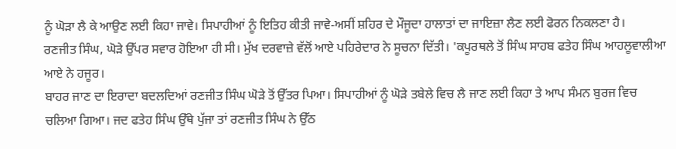ਨੂੰ ਘੋੜਾ ਲੈ ਕੇ ਆਉਣ ਲਈ ਕਿਹਾ ਜਾਵੇ। ਸਿਪਾਹੀਆਂ ਨੂੰ ਇਤਿਹ ਕੀਤੀ ਜਾਵੇ-ਅਸੀਂ ਸ਼ਹਿਰ ਦੇ ਮੌਜੂਦਾ ਹਾਲਾਤਾਂ ਦਾ ਜਾਇਜ਼ਾ ਲੈਣ ਲਈ ਫੋਰਨ ਨਿਕਲਣਾ ਹੈ।
ਰਣਜੀਤ ਸਿੰਘ, ਘੋੜੇ ਉੱਪਰ ਸਵਾਰ ਹੋਇਆ ਹੀ ਸੀ। ਮੁੱਖ ਦਰਵਾਜ਼ੇ ਵੱਲੋਂ ਆਏ ਪਹਿਰੇਦਾਰ ਨੇ ਸੂਚਨਾ ਦਿੱਤੀ। 'ਕਪੂਰਥਲੇ ਤੋਂ ਸਿੰਘ ਸਾਹਬ ਫਤੇਹ ਸਿੰਘ ਆਹਲੂਵਾਲੀਆ ਆਏ ਨੇ ਹਜੂਰ।
ਬਾਹਰ ਜਾਣ ਦਾ ਇਰਾਦਾ ਬਦਲਦਿਆਂ ਰਣਜੀਤ ਸਿੰਘ ਘੋੜੇ ਤੋਂ ਉੱਤਰ ਪਿਆ। ਸਿਪਾਹੀਆਂ ਨੂੰ ਘੋੜੇ ਤਬੇਲੇ ਵਿਚ ਲੈ ਜਾਣ ਲਈ ਕਿਹਾ ਤੇ ਆਪ ਸੰਮਨ ਬੁਰਜ ਵਿਚ ਚਲਿਆ ਗਿਆ। ਜਦ ਫਤੇਹ ਸਿੰਘ ਉੱਥੇ ਪੁੱਜਾ ਤਾਂ ਰਣਜੀਤ ਸਿੰਘ ਨੇ ਉੱਠ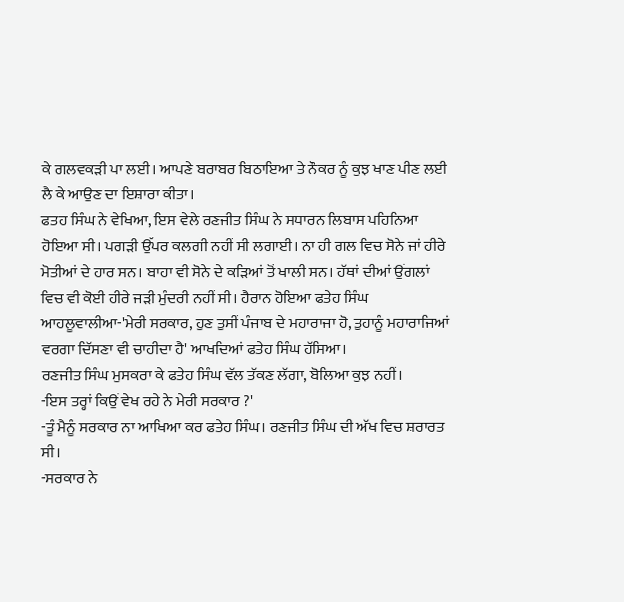ਕੇ ਗਲਵਕੜੀ ਪਾ ਲਈ। ਆਪਣੇ ਬਰਾਬਰ ਬਿਠਾਇਆ ਤੇ ਨੌਕਰ ਨੂੰ ਕੁਝ ਖਾਣ ਪੀਣ ਲਈ ਲੈ ਕੇ ਆਉਣ ਦਾ ਇਸ਼ਾਰਾ ਕੀਤਾ।
ਫਤਹ ਸਿੰਘ ਨੇ ਵੇਖਿਆ, ਇਸ ਵੇਲੇ ਰਣਜੀਤ ਸਿੰਘ ਨੇ ਸਧਾਰਨ ਲਿਬਾਸ ਪਹਿਨਿਆ ਹੋਇਆ ਸੀ। ਪਗੜੀ ਉੱਪਰ ਕਲਗੀ ਨਹੀਂ ਸੀ ਲਗਾਈ। ਨਾ ਹੀ ਗਲ ਵਿਚ ਸੋਨੇ ਜਾਂ ਹੀਰੇ ਮੋਤੀਆਂ ਦੇ ਹਾਰ ਸਨ। ਬਾਹਾ ਵੀ ਸੋਨੇ ਦੇ ਕੜਿਆਂ ਤੋਂ ਖਾਲੀ ਸਨ। ਹੱਥਾਂ ਦੀਆਂ ਉਂਗਲਾਂ ਵਿਚ ਵੀ ਕੋਈ ਹੀਰੇ ਜੜੀ ਮੁੰਦਰੀ ਨਹੀਂ ਸੀ। ਹੈਰਾਨ ਹੋਇਆ ਫਤੇਹ ਸਿੰਘ ਆਹਲੂਵਾਲੀਆ-'ਮੇਰੀ ਸਰਕਾਰ, ਹੁਣ ਤੁਸੀਂ ਪੰਜਾਬ ਦੇ ਮਹਾਰਾਜਾ ਹੋ, ਤੁਹਾਨੂੰ ਮਹਾਰਾਜਿਆਂ ਵਰਗਾ ਦਿੱਸਣਾ ਵੀ ਚਾਹੀਦਾ ਹੈ' ਆਖਦਿਆਂ ਫਤੇਹ ਸਿੰਘ ਹੱਸਿਆ।
ਰਣਜੀਤ ਸਿੰਘ ਮੁਸਕਰਾ ਕੇ ਫਤੇਹ ਸਿੰਘ ਵੱਲ ਤੱਕਣ ਲੱਗਾ, ਬੋਲਿਆ ਕੁਝ ਨਹੀਂ।
-ਇਸ ਤਰ੍ਹਾਂ ਕਿਉਂ ਵੇਖ ਰਹੇ ਨੇ ਮੇਰੀ ਸਰਕਾਰ ?'
-ਤੂੰ ਮੈਨੂੰ ਸਰਕਾਰ ਨਾ ਆਖਿਆ ਕਰ ਫਤੇਹ ਸਿੰਘ। ਰਣਜੀਤ ਸਿੰਘ ਦੀ ਅੱਖ ਵਿਚ ਸ਼ਰਾਰਤ ਸੀ।
-ਸਰਕਾਰ ਨੇ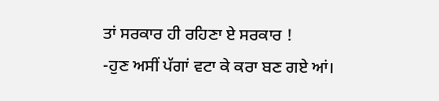ਤਾਂ ਸਰਕਾਰ ਹੀ ਰਹਿਣਾ ਏ ਸਰਕਾਰ !
-ਹੁਣ ਅਸੀਂ ਪੱਗਾਂ ਵਟਾ ਕੇ ਕਰਾ ਬਣ ਗਏ ਆਂ।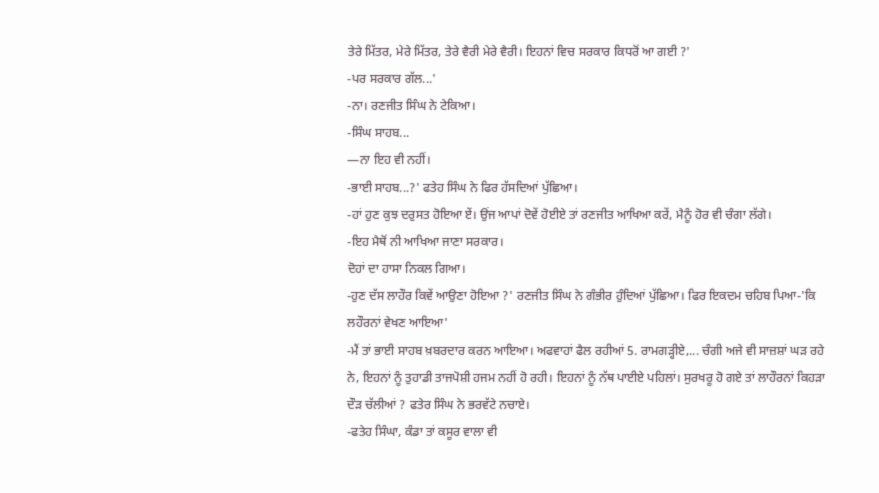ਤੇਰੇ ਮਿੱਤਰ, ਮੇਰੇ ਮਿੱਤਰ, ਤੇਰੇ ਵੈਰੀ ਮੇਰੇ ਵੈਰੀ। ਇਹਨਾਂ ਵਿਚ ਸਰਕਾਰ ਕਿਧਰੋਂ ਆ ਗਈ ?'
-ਪਰ ਸਰਕਾਰ ਗੱਲ...'
-ਨਾ। ਰਣਜੀਤ ਸਿੰਘ ਨੇ ਟੇਕਿਆ।
-ਸਿੰਘ ਸਾਹਬ...
—ਨਾ ਇਹ ਵੀ ਨਹੀਂ।
-ਭਾਈ ਸਾਹਬ...?' ਫਤੇਹ ਸਿੰਘ ਨੇ ਫਿਰ ਹੱਸਦਿਆਂ ਪੁੱਛਿਆ।
-ਹਾਂ ਹੁਣ ਕੁਝ ਦਰੁਸਤ ਹੋਇਆ ਏਂ। ਉਂਜ ਆਪਾਂ ਦੋਵੇਂ ਹੋਈਏ ਤਾਂ ਰਣਜੀਤ ਆਖਿਆ ਕਰੇਂ, ਮੈਨੂੰ ਹੋਰ ਵੀ ਚੰਗਾ ਲੱਗੇ।
-ਇਹ ਮੈਥੋਂ ਨੀ ਆਖਿਆ ਜਾਣਾ ਸਰਕਾਰ।
ਦੋਹਾਂ ਦਾ ਹਾਸਾ ਨਿਕਲ ਗਿਆ।
-ਹੁਣ ਦੱਸ ਲਾਹੌਰ ਕਿਵੇਂ ਆਉਣਾ ਹੋਇਆ ?' ਰਣਜੀਤ ਸਿੰਘ ਨੇ ਗੰਭੀਰ ਹੁੰਦਿਆਂ ਪੁੱਛਿਆ। ਫਿਰ ਇਕਦਮ ਚਹਿਬ ਪਿਆ-'ਕਿ ਲਹੌਰਨਾਂ ਵੇਖਣ ਆਇਆ'
-ਮੈਂ ਤਾਂ ਭਾਈ ਸਾਹਬ ਖ਼ਬਰਦਾਰ ਕਰਨ ਆਇਆ। ਅਫਵਾਹਾਂ ਫੈਲ ਰਹੀਆਂ 5. ਰਾਮਗੜ੍ਹੀਏ,... ਚੰਗੀ ਅਜੇ ਵੀ ਸਾਜ਼ਸ਼ਾਂ ਘੜ ਰਹੇ ਨੇ, ਇਹਨਾਂ ਨੂੰ ਤੁਹਾਡੀ ਤਾਜਪੋਸ਼ੀ ਹਜਮ ਨਹੀਂ ਹੋ ਰਹੀ। ਇਹਨਾਂ ਨੂੰ ਨੱਥ ਪਾਈਏ ਪਹਿਲਾਂ। ਸੁਰਖਰੂ ਹੋ ਗਏ ਤਾਂ ਲਾਹੌਰਨਾਂ ਕਿਹੜਾ ਦੌੜ ਚੱਲੀਆਂ ? ਫਤੇਰ ਸਿੰਘ ਨੇ ਭਰਵੱਟੇ ਨਚਾਏ।
-ਫਤੇਹ ਸਿੰਘਾ, ਕੰਡਾ ਤਾਂ ਕਸੂਰ ਵਾਲਾ ਵੀ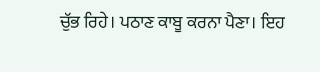ਚੁੱਭ ਰਿਹੇ। ਪਠਾਣ ਕਾਬੂ ਕਰਨਾ ਪੈਣਾ। ਇਹ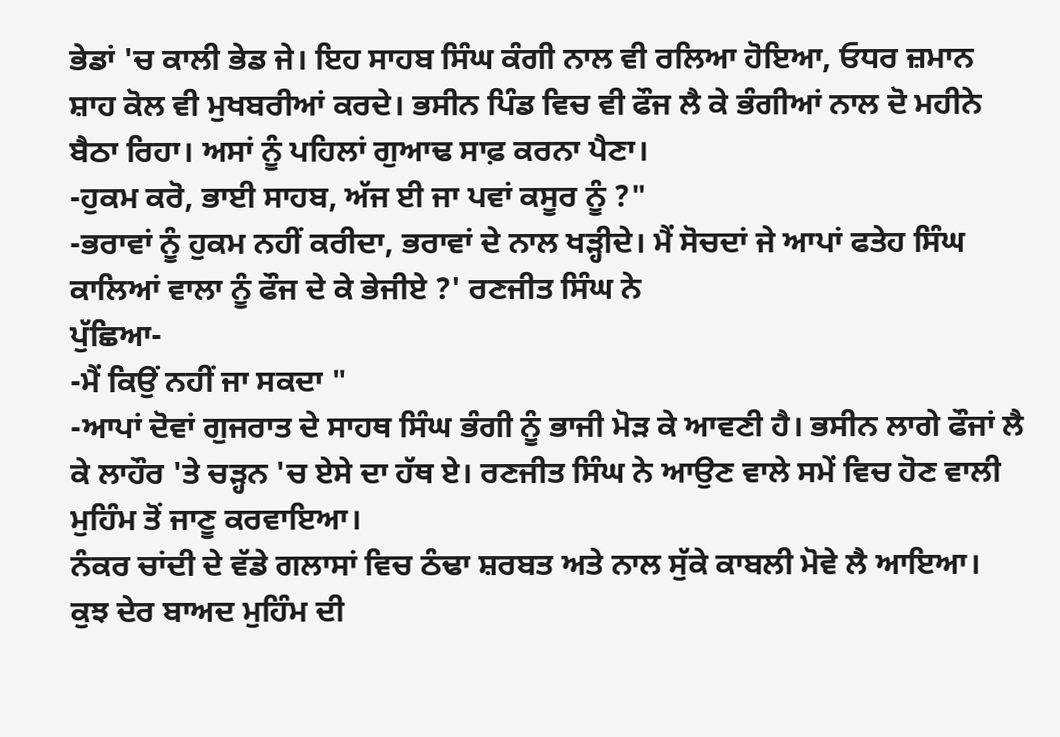ਭੇਡਾਂ 'ਚ ਕਾਲੀ ਭੇਡ ਜੇ। ਇਹ ਸਾਹਬ ਸਿੰਘ ਕੰਗੀ ਨਾਲ ਵੀ ਰਲਿਆ ਹੋਇਆ, ਓਧਰ ਜ਼ਮਾਨ ਸ਼ਾਹ ਕੋਲ ਵੀ ਮੁਖਬਰੀਆਂ ਕਰਦੇ। ਭਸੀਨ ਪਿੰਡ ਵਿਚ ਵੀ ਫੌਜ ਲੈ ਕੇ ਭੰਗੀਆਂ ਨਾਲ ਦੋ ਮਹੀਨੇ ਬੈਠਾ ਰਿਹਾ। ਅਸਾਂ ਨੂੰ ਪਹਿਲਾਂ ਗੁਆਢ ਸਾਫ਼ ਕਰਨਾ ਪੈਣਾ।
-ਹੁਕਮ ਕਰੋ, ਭਾਈ ਸਾਹਬ, ਅੱਜ ਈ ਜਾ ਪਵਾਂ ਕਸੂਰ ਨੂੰ ?"
-ਭਰਾਵਾਂ ਨੂੰ ਹੁਕਮ ਨਹੀਂ ਕਰੀਦਾ, ਭਰਾਵਾਂ ਦੇ ਨਾਲ ਖੜ੍ਹੀਦੇ। ਮੈਂ ਸੋਚਦਾਂ ਜੇ ਆਪਾਂ ਫਤੇਹ ਸਿੰਘ ਕਾਲਿਆਂ ਵਾਲਾ ਨੂੰ ਫੌਜ ਦੇ ਕੇ ਭੇਜੀਏ ?' ਰਣਜੀਤ ਸਿੰਘ ਨੇ
ਪੁੱਛਿਆ-
-ਮੈਂ ਕਿਉਂ ਨਹੀਂ ਜਾ ਸਕਦਾ "
-ਆਪਾਂ ਦੋਵਾਂ ਗੁਜਰਾਤ ਦੇ ਸਾਹਥ ਸਿੰਘ ਭੰਗੀ ਨੂੰ ਭਾਜੀ ਮੋੜ ਕੇ ਆਵਣੀ ਹੈ। ਭਸੀਨ ਲਾਗੇ ਫੌਜਾਂ ਲੈ ਕੇ ਲਾਹੌਰ 'ਤੇ ਚੜ੍ਹਨ 'ਚ ਏਸੇ ਦਾ ਹੱਥ ਏ। ਰਣਜੀਤ ਸਿੰਘ ਨੇ ਆਉਣ ਵਾਲੇ ਸਮੇਂ ਵਿਚ ਹੋਣ ਵਾਲੀ ਮੁਹਿੰਮ ਤੋਂ ਜਾਣੂ ਕਰਵਾਇਆ।
ਨੰਕਰ ਚਾਂਦੀ ਦੇ ਵੱਡੇ ਗਲਾਸਾਂ ਵਿਚ ਠੰਢਾ ਸ਼ਰਬਤ ਅਤੇ ਨਾਲ ਸੁੱਕੇ ਕਾਬਲੀ ਮੋਵੇ ਲੈ ਆਇਆ।
ਕੁਝ ਦੇਰ ਬਾਅਦ ਮੁਹਿੰਮ ਦੀ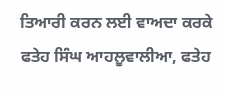ਤਿਆਰੀ ਕਰਨ ਲਈ ਵਾਅਦਾ ਕਰਕੇ ਫਤੇਹ ਸਿੰਘ ਆਹਲੂਵਾਲੀਆ, ਫਤੇਹ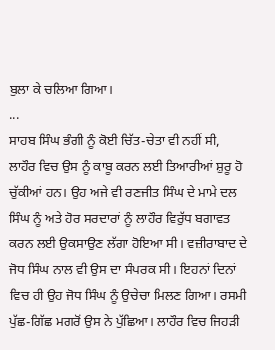ਬੁਲਾ ਕੇ ਚਲਿਆ ਗਿਆ।
...
ਸਾਹਬ ਸਿੰਘ ਭੰਗੀ ਨੂੰ ਕੋਈ ਚਿੱਤ-ਚੇਤਾ ਵੀ ਨਹੀਂ ਸੀ, ਲਾਹੌਰ ਵਿਚ ਉਸ ਨੂੰ ਕਾਬੂ ਕਰਨ ਲਈ ਤਿਆਰੀਆਂ ਸ਼ੁਰੂ ਹੋ ਚੁੱਕੀਆਂ ਹਨ। ਉਹ ਅਜੇ ਵੀ ਰਣਜੀਤ ਸਿੰਘ ਦੇ ਮਾਮੇ ਦਲ ਸਿੰਘ ਨੂੰ ਅਤੇ ਹੋਰ ਸਰਦਾਰਾਂ ਨੂੰ ਲਾਹੌਰ ਵਿਰੁੱਧ ਬਗਾਵਤ ਕਰਨ ਲਈ ਉਕਸਾਉਣ ਲੱਗਾ ਹੋਇਆ ਸੀ। ਵਜ਼ੀਰਾਬਾਦ ਦੇ ਜੋਧ ਸਿੰਘ ਨਾਲ ਵੀ ਉਸ ਦਾ ਸੰਪਰਕ ਸੀ। ਇਹਨਾਂ ਦਿਨਾਂ ਵਿਚ ਹੀ ਉਹ ਜੋਧ ਸਿੰਘ ਨੂੰ ਉਚੇਚਾ ਮਿਲਣ ਗਿਆ। ਰਸਮੀ ਪੁੱਛ-ਗਿੱਛ ਮਗਰੋਂ ਉਸ ਨੇ ਪੁੱਛਿਆ। ਲਾਹੌਰ ਵਿਚ ਜਿਹੜੀ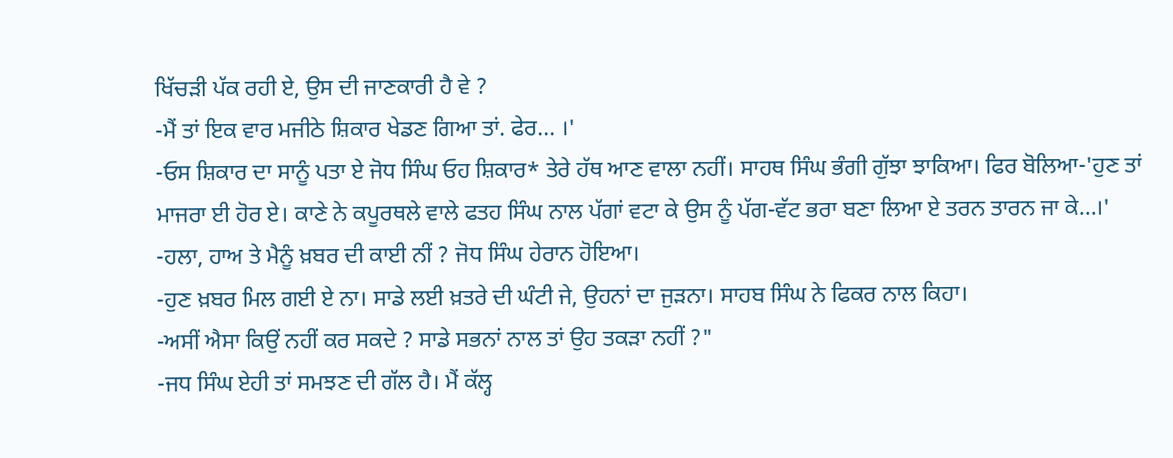ਖਿੱਚੜੀ ਪੱਕ ਰਹੀ ਏ, ਉਸ ਦੀ ਜਾਣਕਾਰੀ ਹੈ ਵੇ ?
-ਮੈਂ ਤਾਂ ਇਕ ਵਾਰ ਮਜੀਠੇ ਸ਼ਿਕਾਰ ਖੇਡਣ ਗਿਆ ਤਾਂ. ਫੇਰ... ।'
-ਓਸ ਸ਼ਿਕਾਰ ਦਾ ਸਾਨੂੰ ਪਤਾ ਏ ਜੋਧ ਸਿੰਘ ਓਹ ਸ਼ਿਕਾਰ* ਤੇਰੇ ਹੱਥ ਆਣ ਵਾਲਾ ਨਹੀਂ। ਸਾਹਥ ਸਿੰਘ ਭੰਗੀ ਗੁੱਝਾ ਝਾਕਿਆ। ਫਿਰ ਬੋਲਿਆ-'ਹੁਣ ਤਾਂ ਮਾਜਰਾ ਈ ਹੋਰ ਏ। ਕਾਣੇ ਨੇ ਕਪੂਰਥਲੇ ਵਾਲੇ ਫਤਹ ਸਿੰਘ ਨਾਲ ਪੱਗਾਂ ਵਟਾ ਕੇ ਉਸ ਨੂੰ ਪੱਗ-ਵੱਟ ਭਰਾ ਬਣਾ ਲਿਆ ਏ ਤਰਨ ਤਾਰਨ ਜਾ ਕੇ...।'
-ਹਲਾ, ਹਾਅ ਤੇ ਮੈਨੂੰ ਖ਼ਬਰ ਦੀ ਕਾਈ ਨੀਂ ? ਜੋਧ ਸਿੰਘ ਹੇਰਾਨ ਹੋਇਆ।
-ਹੁਣ ਖ਼ਬਰ ਮਿਲ ਗਈ ਏ ਨਾ। ਸਾਡੇ ਲਈ ਖ਼ਤਰੇ ਦੀ ਘੰਟੀ ਜੇ, ਉਹਨਾਂ ਦਾ ਜੁੜਨਾ। ਸਾਹਬ ਸਿੰਘ ਨੇ ਫਿਕਰ ਨਾਲ ਕਿਹਾ।
-ਅਸੀਂ ਐਸਾ ਕਿਉਂ ਨਹੀਂ ਕਰ ਸਕਦੇ ? ਸਾਡੇ ਸਭਨਾਂ ਨਾਲ ਤਾਂ ਉਹ ਤਕੜਾ ਨਹੀਂ ?"
-ਜਧ ਸਿੰਘ ਏਹੀ ਤਾਂ ਸਮਝਣ ਦੀ ਗੱਲ ਹੈ। ਮੈਂ ਕੱਲ੍ਹ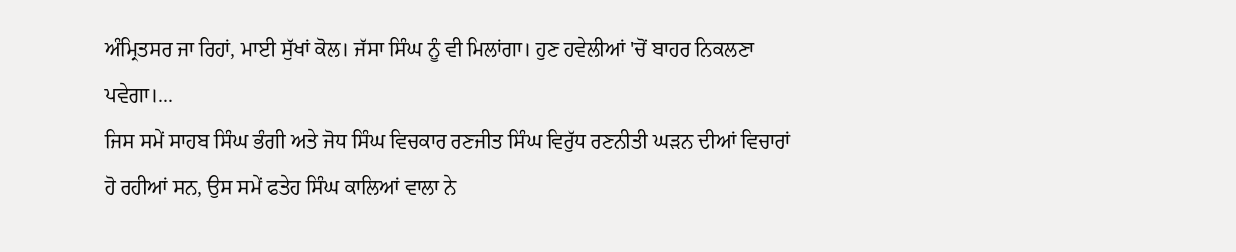ਅੰਮ੍ਰਿਤਸਰ ਜਾ ਰਿਹਾਂ, ਮਾਈ ਸੁੱਖਾਂ ਕੋਲ। ਜੱਸਾ ਸਿੰਘ ਨੂੰ ਵੀ ਮਿਲਾਂਗਾ। ਹੁਣ ਹਵੇਲੀਆਂ 'ਚੋਂ ਬਾਹਰ ਨਿਕਲਣਾ ਪਵੇਗਾ।...
ਜਿਸ ਸਮੇਂ ਸਾਹਬ ਸਿੰਘ ਭੰਗੀ ਅਤੇ ਜੋਧ ਸਿੰਘ ਵਿਚਕਾਰ ਰਣਜੀਤ ਸਿੰਘ ਵਿਰੁੱਧ ਰਣਨੀਤੀ ਘੜਨ ਦੀਆਂ ਵਿਚਾਰਾਂ ਹੋ ਰਹੀਆਂ ਸਨ, ਉਸ ਸਮੇਂ ਫਤੇਹ ਸਿੰਘ ਕਾਲਿਆਂ ਵਾਲਾ ਨੇ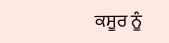ਕਸੂਰ ਨੂੰ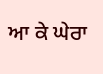ਆ ਕੇ ਘੇਰਾ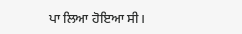ਪਾ ਲਿਆ ਹੋਇਆ ਸੀ।